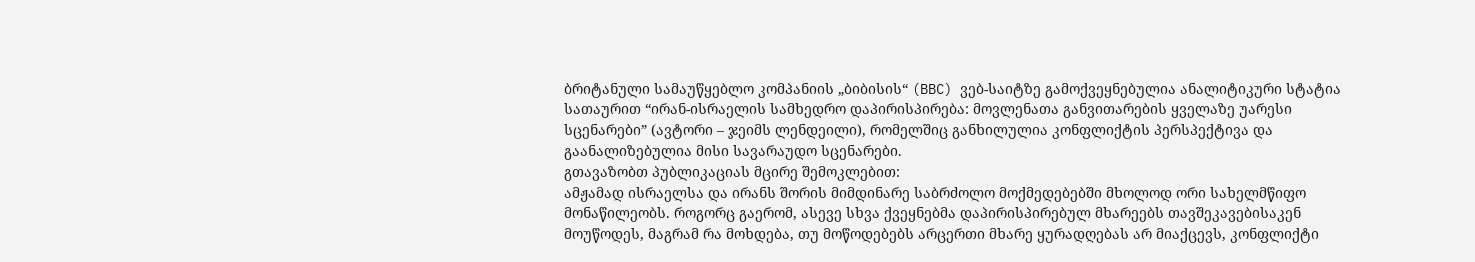ბრიტანული სამაუწყებლო კომპანიის „ბიბისის“ (BBC) ვებ-საიტზე გამოქვეყნებულია ანალიტიკური სტატია სათაურით “ირან-ისრაელის სამხედრო დაპირისპირება: მოვლენათა განვითარების ყველაზე უარესი სცენარები” (ავტორი – ჯეიმს ლენდეილი), რომელშიც განხილულია კონფლიქტის პერსპექტივა და გაანალიზებულია მისი სავარაუდო სცენარები.
გთავაზობთ პუბლიკაციას მცირე შემოკლებით:
ამჟამად ისრაელსა და ირანს შორის მიმდინარე საბრძოლო მოქმედებებში მხოლოდ ორი სახელმწიფო მონაწილეობს. როგორც გაერომ, ასევე სხვა ქვეყნებმა დაპირისპირებულ მხარეებს თავშეკავებისაკენ მოუწოდეს, მაგრამ რა მოხდება, თუ მოწოდებებს არცერთი მხარე ყურადღებას არ მიაქცევს, კონფლიქტი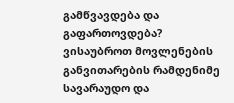გამწვავდება და გაფართოვდება?
ვისაუბროთ მოვლენების განვითარების რამდენიმე სავარაუდო და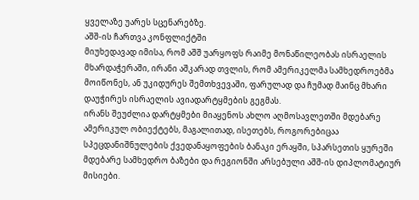ყველაზე უარეს სცენარებზე.
აშშ-ის ჩართვა კონფლიქტში
მიუხედავად იმისა, რომ აშშ უარყოფს რაიმე მონაწილეობას ისრაელის მხარდაჭერაში, ირანი აშკარად თვლის, რომ ამერიკელმა სამხედროებმა მოიწონეს, ან უკიდურეს შემთხვევაში, ფარულად და ჩუმად მაინც მხარი დაუჭირეს ისრაელის ავიადარტყმების გეგმას.
ირანს შეუძლია დარტყმები მიაყენოს ახლო აღმოსავლეთში მდებარე ამერიკულ ობიექტებს, მაგალითად, ისეთებს, როგორებიცაა სპეცდანიშნულების ქვედანაყოფების ბანაკი ერაყში, სპარსეთის ყურეში მდებარე სამხედრო ბაზები და რეგიონში არსებული აშშ-ის დიპლომატიურ მისიები.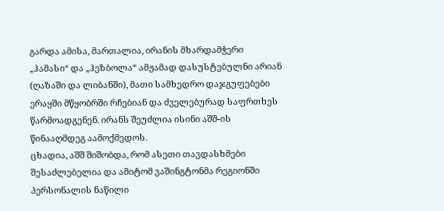გარდა ამისა, მართალია, ირანის მხარდამჭერი „ჰამასი“ და „ჰეზბოლა“ ამჟამად დასუსტებულნი არიან (ღაზაში და ლიბანში), მათი სამხედრო დაჯგუფებები ერაყში მწყობრში რჩებიან და ძველებურად საფრთხეს წარმოადგენენ. ირანს შეუძლია ისინი აშშ-ის წინააღმდეგ აამოქმედოს.
ცხადია, აშშ შიშობდა, რომ ასეთი თავდასხმები შესაძლებელია და ამიტომ ვაშინგტონმა რეგიონში პერსონალის ნაწილი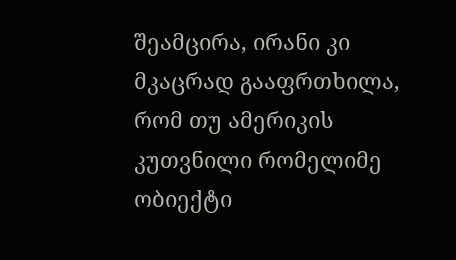შეამცირა, ირანი კი მკაცრად გააფრთხილა, რომ თუ ამერიკის კუთვნილი რომელიმე ობიექტი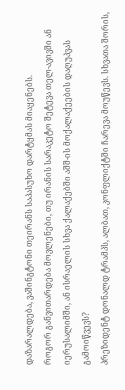დაზარალდება, ვაშინგტონი თეირანს საპასუხო დარტყმას მიაყენებს.
როგორ განვითარდება მოვლენები, თუ ირანის სარაკეტო შეტევა თელ-ავივში ან იერუსალიმში, ან ისრაელის სხვა ქალაქებში აშშ-ის მოქალაქეების დაღუპვას გამოიწვევს?
პრეზიდენტ დონალდ ტრამპს, ალბათ, კონფლიქტში ჩარევა მოუწევს. სხვათა შორის,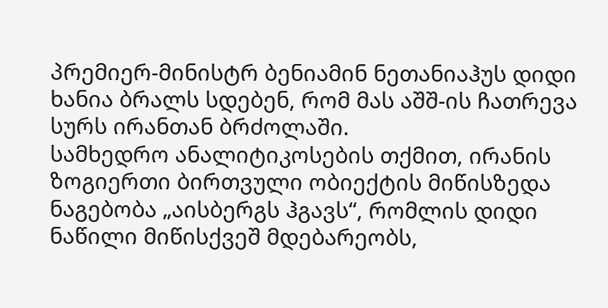პრემიერ-მინისტრ ბენიამინ ნეთანიაჰუს დიდი ხანია ბრალს სდებენ, რომ მას აშშ-ის ჩათრევა სურს ირანთან ბრძოლაში.
სამხედრო ანალიტიკოსების თქმით, ირანის ზოგიერთი ბირთვული ობიექტის მიწისზედა ნაგებობა „აისბერგს ჰგავს“, რომლის დიდი ნაწილი მიწისქვეშ მდებარეობს,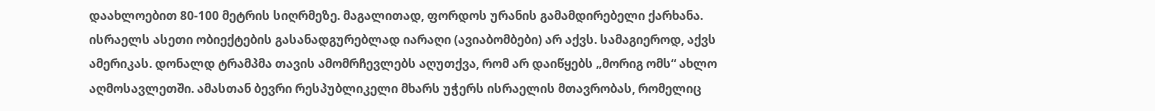დაახლოებით 80-100 მეტრის სიღრმეზე. მაგალითად, ფორდოს ურანის გამამდირებელი ქარხანა. ისრაელს ასეთი ობიექტების გასანადგურებლად იარაღი (ავიაბომბები) არ აქვს. სამაგიეროდ, აქვს ამერიკას. დონალდ ტრამპმა თავის ამომრჩევლებს აღუთქვა, რომ არ დაიწყებს „მორიგ ომს“ ახლო აღმოსავლეთში. ამასთან ბევრი რესპუბლიკელი მხარს უჭერს ისრაელის მთავრობას, რომელიც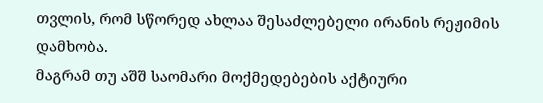თვლის, რომ სწორედ ახლაა შესაძლებელი ირანის რეჟიმის დამხობა.
მაგრამ თუ აშშ საომარი მოქმედებების აქტიური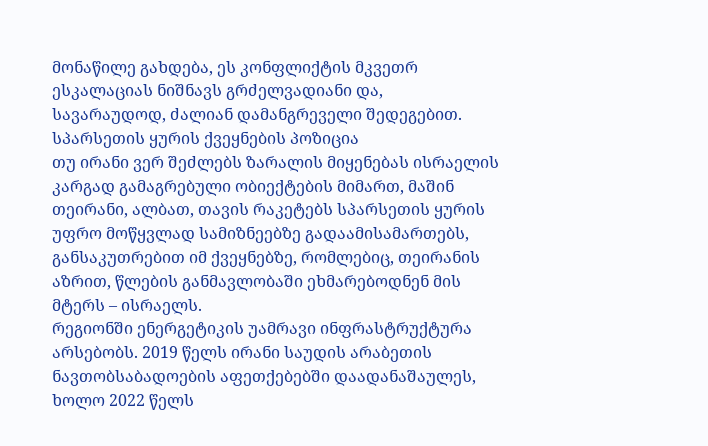მონაწილე გახდება, ეს კონფლიქტის მკვეთრ ესკალაციას ნიშნავს გრძელვადიანი და, სავარაუდოდ, ძალიან დამანგრეველი შედეგებით.
სპარსეთის ყურის ქვეყნების პოზიცია
თუ ირანი ვერ შეძლებს ზარალის მიყენებას ისრაელის კარგად გამაგრებული ობიექტების მიმართ, მაშინ თეირანი, ალბათ, თავის რაკეტებს სპარსეთის ყურის უფრო მოწყვლად სამიზნეებზე გადაამისამართებს, განსაკუთრებით იმ ქვეყნებზე, რომლებიც, თეირანის აზრით, წლების განმავლობაში ეხმარებოდნენ მის მტერს – ისრაელს.
რეგიონში ენერგეტიკის უამრავი ინფრასტრუქტურა არსებობს. 2019 წელს ირანი საუდის არაბეთის ნავთობსაბადოების აფეთქებებში დაადანაშაულეს, ხოლო 2022 წელს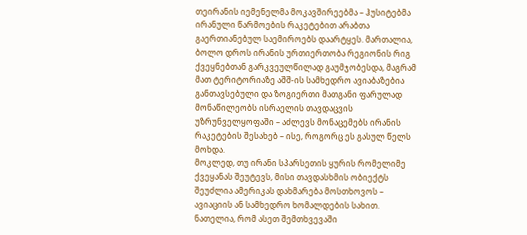თეირანის იემენელმა მოკავშირეებმა – ჰუსიტებმა ირანული წარმოების რაკეტებით არაბთა გაერთიანებულ საემიროებს დაარტყეს. მართალია, ბოლო დროს ირანის ურთიერთობა რეგიონის რიგ ქვეყნებთან გარკვეულწილად გაუმჯობესდა, მაგრამ მათ ტერიტორიაზე აშშ-ის სამხედრო ავიაბაზებია განთავსებული და ზოგიერთი მათგანი ფარულად მონაწილეობს ისრაელის თავდაცვის უზრუნველყოფაში – აძლევს მონაცემებს ირანის რაკეტების შესახებ – ისე, როგორც ეს გასულ წელს მოხდა.
მოკლედ, თუ ირანი სპარსეთის ყურის რომელიმე ქვეყანას შეუტევს, მისი თავდასხმის ობიექტს შეუძლია ამერიკას დახმარება მოსთხოვოს – ავიაციის ან სამხედრო ხომალდების სახით. ნათელია, რომ ასეთ შემთხვევაში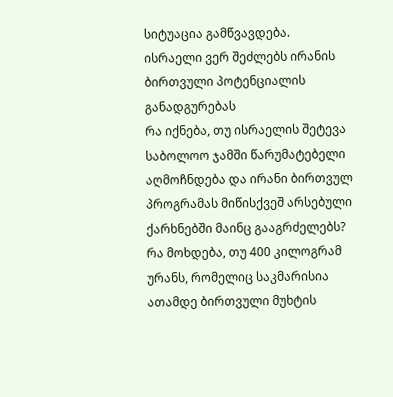სიტუაცია გამწვავდება.
ისრაელი ვერ შეძლებს ირანის ბირთვული პოტენციალის განადგურებას
რა იქნება, თუ ისრაელის შეტევა საბოლოო ჯამში წარუმატებელი აღმოჩნდება და ირანი ბირთვულ პროგრამას მიწისქვეშ არსებული ქარხნებში მაინც გააგრძელებს? რა მოხდება, თუ 400 კილოგრამ ურანს, რომელიც საკმარისია ათამდე ბირთვული მუხტის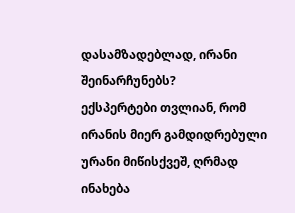დასამზადებლად, ირანი შეინარჩუნებს?
ექსპერტები თვლიან, რომ ირანის მიერ გამდიდრებული ურანი მიწისქვეშ, ღრმად ინახება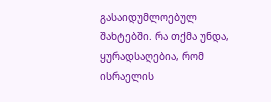გასაიდუმლოებულ შახტებში. რა თქმა უნდა, ყურადსაღებია, რომ ისრაელის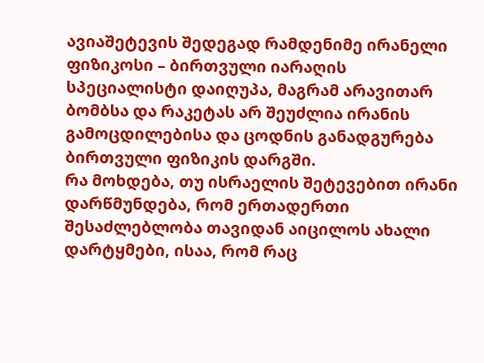ავიაშეტევის შედეგად რამდენიმე ირანელი ფიზიკოსი – ბირთვული იარაღის სპეციალისტი დაიღუპა, მაგრამ არავითარ ბომბსა და რაკეტას არ შეუძლია ირანის გამოცდილებისა და ცოდნის განადგურება ბირთვული ფიზიკის დარგში.
რა მოხდება, თუ ისრაელის შეტევებით ირანი დარწმუნდება, რომ ერთადერთი შესაძლებლობა თავიდან აიცილოს ახალი დარტყმები, ისაა, რომ რაც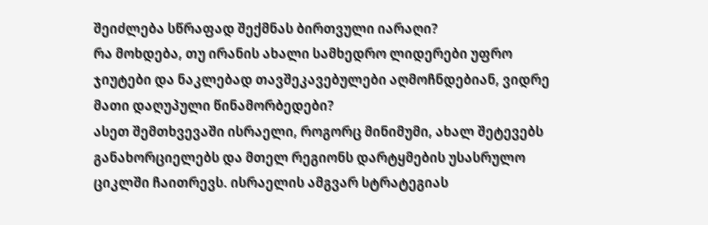შეიძლება სწრაფად შექმნას ბირთვული იარაღი?
რა მოხდება, თუ ირანის ახალი სამხედრო ლიდერები უფრო ჯიუტები და ნაკლებად თავშეკავებულები აღმოჩნდებიან, ვიდრე მათი დაღუპული წინამორბედები?
ასეთ შემთხვევაში ისრაელი, როგორც მინიმუმი, ახალ შეტევებს განახორციელებს და მთელ რეგიონს დარტყმების უსასრულო ციკლში ჩაითრევს. ისრაელის ამგვარ სტრატეგიას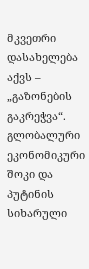მკვეთრი დასახელება აქვს – „გაზონების გაკრეჭვა“.
გლობალური ეკონომიკური შოკი და პუტინის სიხარული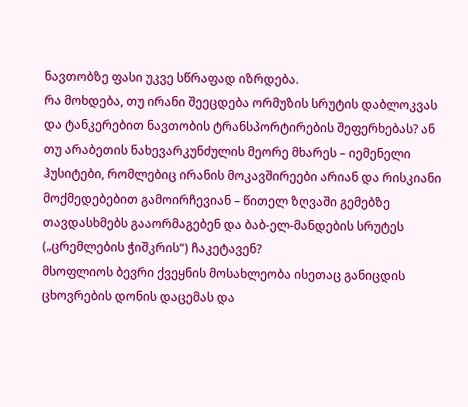ნავთობზე ფასი უკვე სწრაფად იზრდება.
რა მოხდება, თუ ირანი შეეცდება ორმუზის სრუტის დაბლოკვას და ტანკერებით ნავთობის ტრანსპორტირების შეფერხებას? ან თუ არაბეთის ნახევარკუნძულის მეორე მხარეს – იემენელი ჰუსიტები, რომლებიც ირანის მოკავშირეები არიან და რისკიანი მოქმედებებით გამოირჩევიან – წითელ ზღვაში გემებზე თავდასხმებს გააორმაგებენ და ბაბ-ელ-მანდების სრუტეს („ცრემლების ჭიშკრის“) ჩაკეტავენ?
მსოფლიოს ბევრი ქვეყნის მოსახლეობა ისეთაც განიცდის ცხოვრების დონის დაცემას და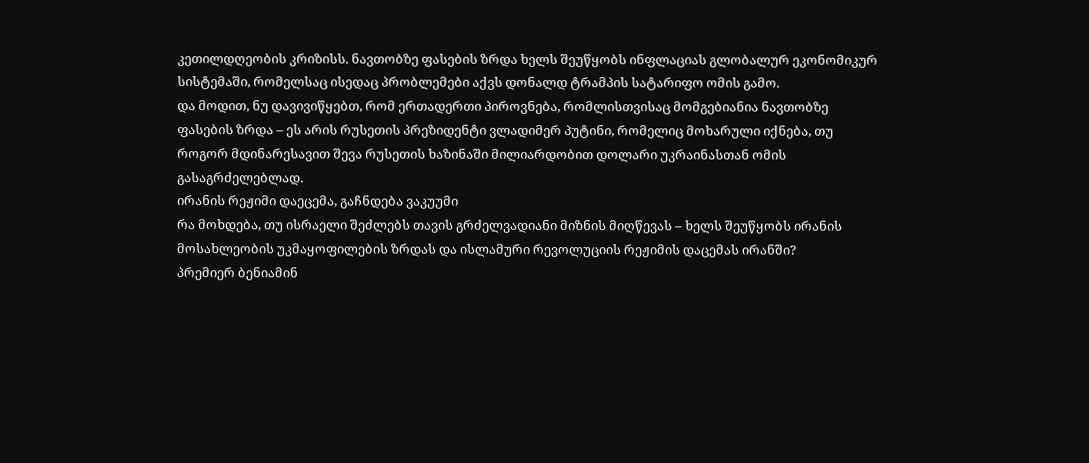კეთილდღეობის კრიზისს. ნავთობზე ფასების ზრდა ხელს შეუწყობს ინფლაციას გლობალურ ეკონომიკურ სისტემაში, რომელსაც ისედაც პრობლემები აქვს დონალდ ტრამპის სატარიფო ომის გამო.
და მოდით, ნუ დავივიწყებთ, რომ ერთადერთი პიროვნება, რომლისთვისაც მომგებიანია ნავთობზე ფასების ზრდა – ეს არის რუსეთის პრეზიდენტი ვლადიმერ პუტინი, რომელიც მოხარული იქნება, თუ როგორ მდინარესავით შევა რუსეთის ხაზინაში მილიარდობით დოლარი უკრაინასთან ომის გასაგრძელებლად.
ირანის რეჟიმი დაეცემა, გაჩნდება ვაკუუმი
რა მოხდება, თუ ისრაელი შეძლებს თავის გრძელვადიანი მიზნის მიღწევას – ხელს შეუწყობს ირანის მოსახლეობის უკმაყოფილების ზრდას და ისლამური რევოლუციის რეჟიმის დაცემას ირანში?
პრემიერ ბენიამინ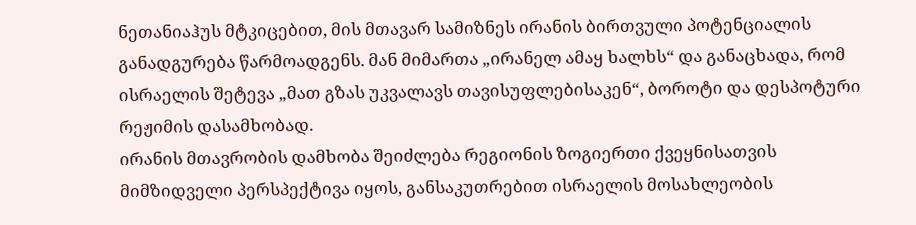ნეთანიაჰუს მტკიცებით, მის მთავარ სამიზნეს ირანის ბირთვული პოტენციალის განადგურება წარმოადგენს. მან მიმართა „ირანელ ამაყ ხალხს“ და განაცხადა, რომ ისრაელის შეტევა „მათ გზას უკვალავს თავისუფლებისაკენ“, ბოროტი და დესპოტური რეჟიმის დასამხობად.
ირანის მთავრობის დამხობა შეიძლება რეგიონის ზოგიერთი ქვეყნისათვის მიმზიდველი პერსპექტივა იყოს, განსაკუთრებით ისრაელის მოსახლეობის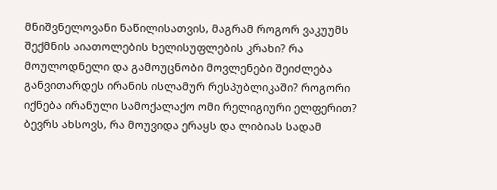მნიშვნელოვანი ნაწილისათვის, მაგრამ როგორ ვაკუუმს შექმნის აიათოლების ხელისუფლების კრახი? რა მოულოდნელი და გამოუცნობი მოვლენები შეიძლება განვითარდეს ირანის ისლამურ რესპუბლიკაში? როგორი იქნება ირანული სამოქალაქო ომი რელიგიური ელფერით?
ბევრს ახსოვს, რა მოუვიდა ერაყს და ლიბიას სადამ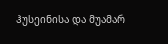ჰუსეინისა და მუამარ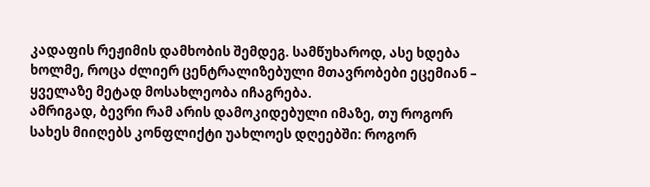კადაფის რეჟიმის დამხობის შემდეგ. სამწუხაროდ, ასე ხდება ხოლმე, როცა ძლიერ ცენტრალიზებული მთავრობები ეცემიან – ყველაზე მეტად მოსახლეობა იჩაგრება.
ამრიგად, ბევრი რამ არის დამოკიდებული იმაზე, თუ როგორ სახეს მიიღებს კონფლიქტი უახლოეს დღეებში: როგორ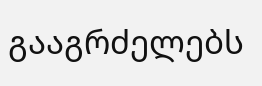გააგრძელებს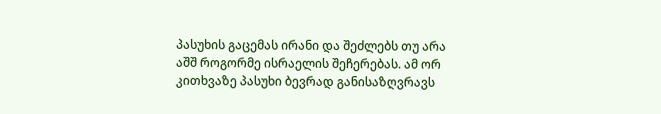პასუხის გაცემას ირანი და შეძლებს თუ არა აშშ როგორმე ისრაელის შეჩერებას. ამ ორ კითხვაზე პასუხი ბევრად განისაზღვრავს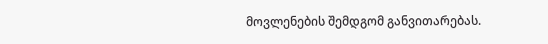მოვლენების შემდგომ განვითარებას.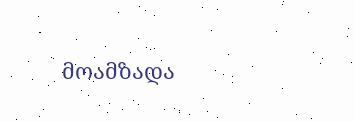მოამზადა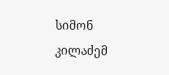სიმონ კილაძემ